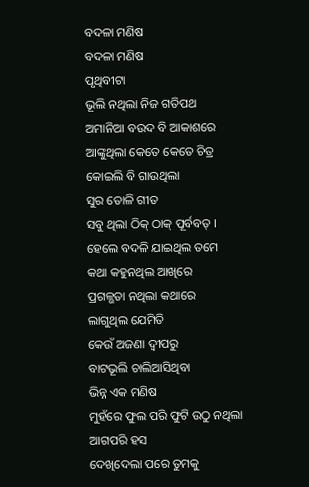ବଦଳା ମଣିଷ
ବଦଳା ମଣିଷ
ପୃଥିବୀଟା
ଭୂଲି ନଥିଲା ନିଜ ଗତିପଥ
ଅମାନିଆ ବଉଦ ବି ଆକାଶରେ
ଆଙ୍କୁଥିଲା କେତେ କେତେ ଚିତ୍ର
କୋଇଲି ବି ଗାଉଥିଲା
ସୁର ତୋଳି ଗୀତ
ସବୁ ଥିଲା ଠିକ୍ ଠାକ୍ ପୂର୍ବବତ୍ ।
ହେଲେ ବଦଳି ଯାଇଥିଲ ତମେ
କଥା କହୁନଥିଲ ଆଖିରେ
ପ୍ରଗଳ୍ଭତା ନଥିଲା କଥାରେ
ଲାଗୁଥିଲ ଯେମିତି
କେଉଁ ଅଜଣା ଦ୍ବୀପରୁ
ବାଟଭୂଲି ଚାଲିଆସିଥିବା
ଭିନ୍ନ ଏକ ମଣିଷ
ମୁହଁରେ ଫୁଲ ପରି ଫୁଟି ଉଠୁ ନଥିଲା
ଆଗପରି ହସ
ଦେଖିଦେଲା ପରେ ତୁମକୁ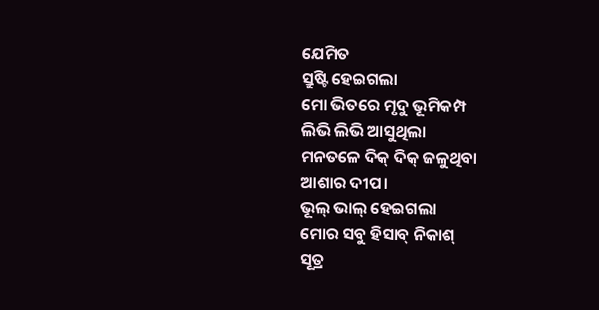ଯେମିତ
ସ୍ରୁଷ୍ଟି ହେଇଗଲା
ମୋ ଭିତରେ ମୃଦୁ ଭୂମିକମ୍ପ
ଲିଭି ଲିଭି ଆସୁଥିଲା
ମନତଳେ ଦିକ୍ ଦିକ୍ ଜଳୁଥିବା
ଆଶାର ଦୀପ।
ଭୂଲ୍ ଭାଲ୍ ହେଇଗଲା
ମୋର ସବୁ ହିସାବ୍ ନିକାଶ୍
ସୂତ୍ର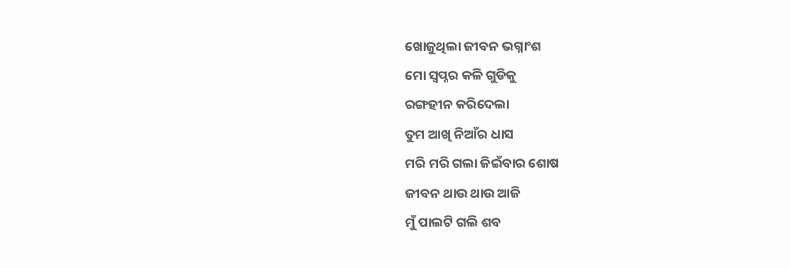ଖୋଜୁଥିଲା ଜୀବନ ଭଗ୍ନାଂଶ
ମୋ ସ୍ବପ୍ନର କଳି ଗୁଡିକୁ
ରଙ୍ଗହୀନ କରିଦେଲା
ତୁମ ଆଖି ନିଆଁର ଧାସ
ମରି ମରି ଗଲା ଜିଇଁବାର ଶୋଷ
ଜୀବନ ଥାଉ ଥାଉ ଆଜି
ମୁଁ ପାଲଟି ଗଲି ଶବ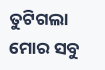ତୁଟିଗଲା ମୋର ସବୁ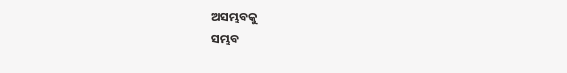ଅସମ୍ଭବକୁ
ସମ୍ଭବ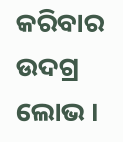କରିବାର ଉଦଗ୍ର ଲୋଭ ।